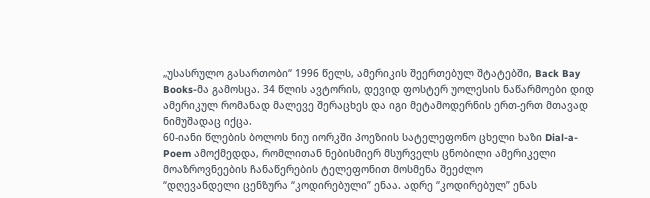„უსასრულო გასართობი“ 1996 წელს, ამერიკის შეერთებულ შტატებში, Back Bay Books-მა გამოსცა. 34 წლის ავტორის, დევიდ ფოსტერ უოლესის ნაწარმოები დიდ ამერიკულ რომანად მალევე შერაცხეს და იგი მეტამოდერნის ერთ-ერთ მთავად ნიმუშადაც იქცა.
60-იანი წლების ბოლოს ნიუ იორკში პოეზიის სატელეფონო ცხელი ხაზი Dial-a-Poem ამოქმედდა, რომლითან ნებისმიერ მსურველს ცნობილი ამერიკელი მოაზროვნეების ჩანაწერების ტელეფონით მოსმენა შეეძლო
“დღევანდელი ცენზურა “კოდირებული” ენაა. ადრე “კოდირებულ” ენას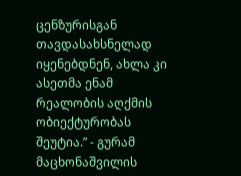ცენზურისგან თავდასახსნელად იყენებდნენ, ახლა კი ასეთმა ენამ რეალობის აღქმის ობიექტურობას შეუტია.” - გურამ მაცხონაშვილის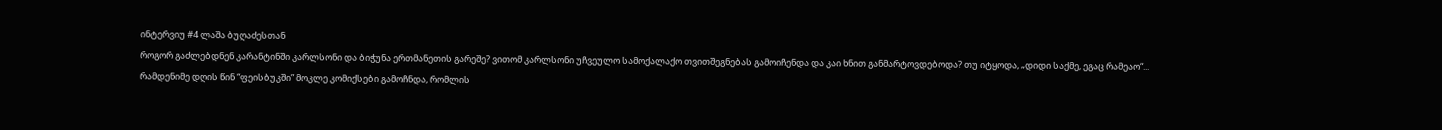ინტერვიუ #4 ლაშა ბუღაძესთან
როგორ გაძლებდნენ კარანტინში კარლსონი და ბიჭუნა ერთმანეთის გარეშე? ვითომ კარლსონი უჩვეულო სამოქალაქო თვითშეგნებას გამოიჩენდა და კაი ხნით განმარტოვდებოდა? თუ იტყოდა, „დიდი საქმე, ეგაც რამეაო“...
რამდენიმე დღის წინ “ფეისბუკში” მოკლე კომიქსები გამოჩნდა, რომლის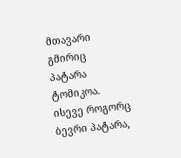მთავარი გმირიც პატარა ტომიკოა. ისევე როგორც ბევრი პატარა,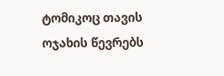ტომიკოც თავის ოჯახის წევრებს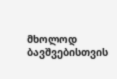მხოლოდ ბავშვებისთვის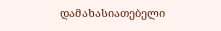დამახასიათებელი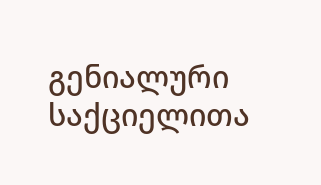გენიალური საქციელითა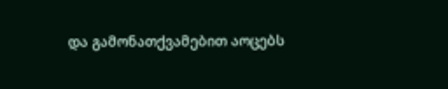და გამონათქვამებით აოცებს